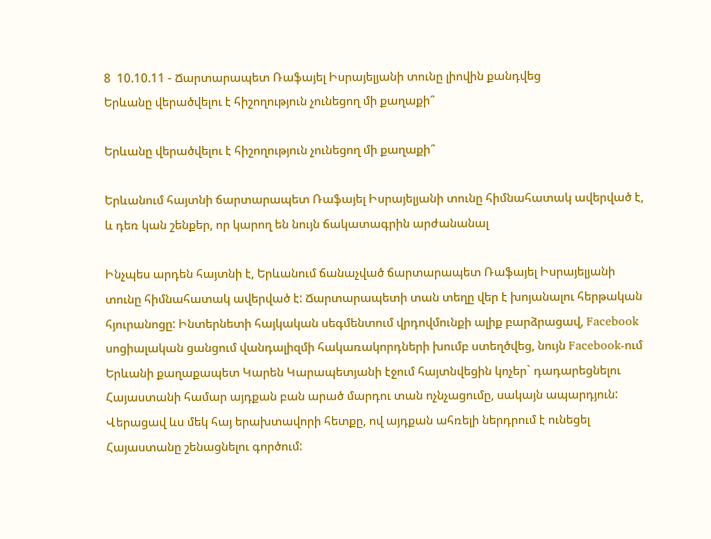8  10.10.11 - Ճարտարապետ Ռաֆայել Իսրայելյանի տունը լիովին քանդվեց
Երևանը վերածվելու է հիշողություն չունեցող մի քաղաքի՞

Երևանը վերածվելու է հիշողություն չունեցող մի քաղաքի՞

Երևանում հայտնի ճարտարապետ Ռաֆայել Իսրայելյանի տունը հիմնահատակ ավերված է, և դեռ կան շենքեր, որ կարող են նույն ճակատագրին արժանանալ

Ինչպես արդեն հայտնի է, Երևանում ճանաչված ճարտարապետ Ռաֆայել Իսրայելյանի տունը հիմնահատակ ավերված է: Ճարտարապետի տան տեղը վեր է խոյանալու հերթական հյուրանոցը: Ինտերնետի հայկական սեգմենտում վրդովմունքի ալիք բարձրացավ, Facebook սոցիալական ցանցում վանդալիզմի հակառակորդների խումբ ստեղծվեց, նույն Facebook-ում Երևանի քաղաքապետ Կարեն Կարապետյանի էջում հայտնվեցին կոչեր` դադարեցնելու Հայաստանի համար այդքան բան արած մարդու տան ոչնչացումը, սակայն ապարդյուն: Վերացավ ևս մեկ հայ երախտավորի հետքը, ով այդքան ահռելի ներդրում է ունեցել Հայաստանը շենացնելու գործում: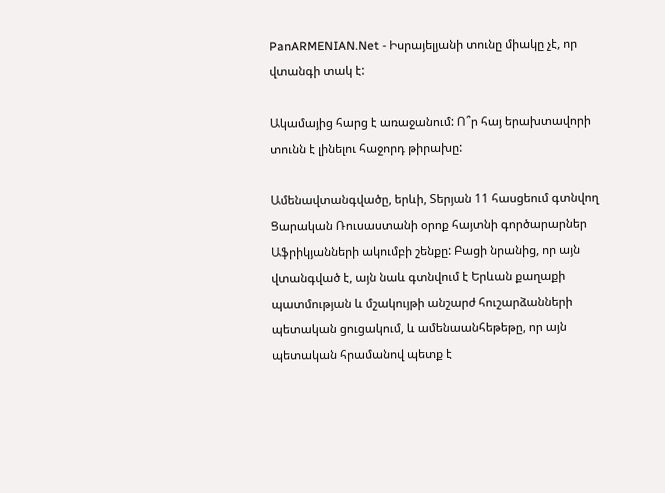PanARMENIAN.Net - Իսրայելյանի տունը միակը չէ, որ վտանգի տակ է:

Ակամայից հարց է առաջանում: Ո՞ր հայ երախտավորի տունն է լինելու հաջորդ թիրախը:

Ամենավտանգվածը, երևի, Տերյան 11 հասցեում գտնվող Ցարական Ռուսաստանի օրոք հայտնի գործարարներ Աֆրիկյանների ակումբի շենքը: Բացի նրանից, որ այն վտանգված է, այն նաև գտնվում է Երևան քաղաքի պատմության և մշակույթի անշարժ հուշարձանների պետական ցուցակում, և ամենաանհեթեթը, որ այն պետական հրամանով պետք է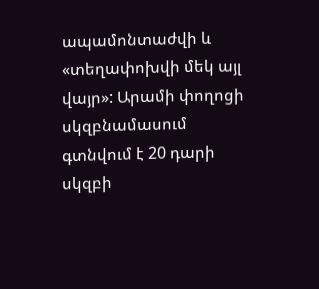ապամոնտաժվի և «տեղափոխվի մեկ այլ վայր»: Արամի փողոցի սկզբնամասում գտնվում է 20 դարի սկզբի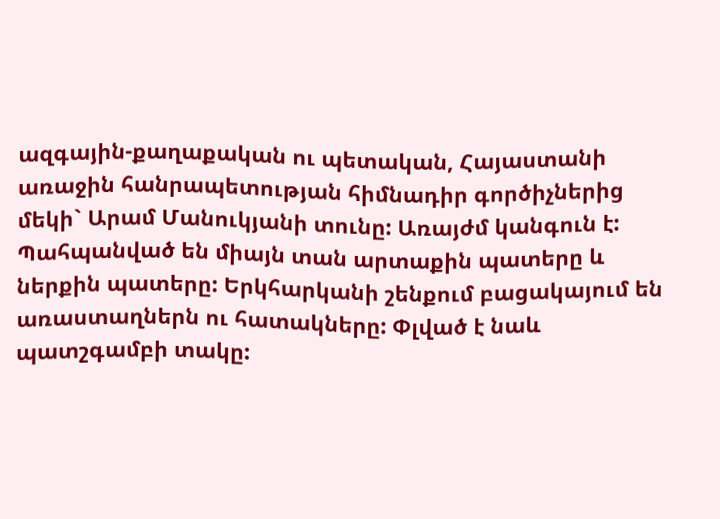ազգային-քաղաքական ու պետական, Հայաստանի առաջին հանրապետության հիմնադիր գործիչներից մեկի` Արամ Մանուկյանի տունը: Առայժմ կանգուն է: Պահպանված են միայն տան արտաքին պատերը և ներքին պատերը: Երկհարկանի շենքում բացակայում են առաստաղներն ու հատակները: Փլված է նաև պատշգամբի տակը: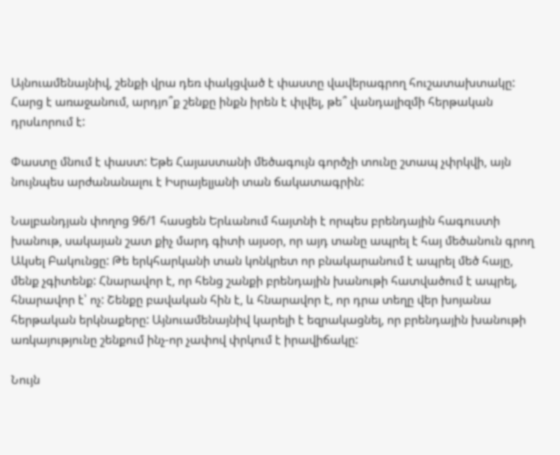Այնուամենայնիվ, շենքի վրա դեռ փակցված է փաստը վավերագրող հուշատախտակը: Հարց է առաջանում, արդյո՞ք շենքը ինքն իրեն է փլվել, թե՞ վանդալիզմի հերթական դրսևորում է:

Փաստը մնում է փաստ: Եթե Հայաստանի մեծագույն գործչի տունը շտապ չփրկվի, այն նույնպես արժանանալու է Իսրայելյանի տան ճակատագրին:

Նալբանդյան փողոց 96/1 հասցեն Երևանում հայտնի է որպես բրենդային հագուստի խանութ, սակայան շատ քիչ մարդ գիտի այսօր, որ այդ տանը ապրել է հայ մեծանուն գրող Ակսել Բակունցը: Թե երկհարկանի տան կոնկրետ որ բնակարանում է ապրել մեծ հայը, մենք չգիտենք: Հնարավոր է, որ հենց շանքի բրենդային խանութի հատվածում է ապրել, հնարավոր է՝ ոչ: Շենքը բավական հին է, և հնարավոր է, որ դրա տեղը վեր խոյանա հերթական երկնաքերը: Այնուամենայնիվ կարելի է եզրակացնել, որ բրենդային խանութի առկայությունը շենքում ինչ-որ չափով փրկում է իրավիճակը:

Նույն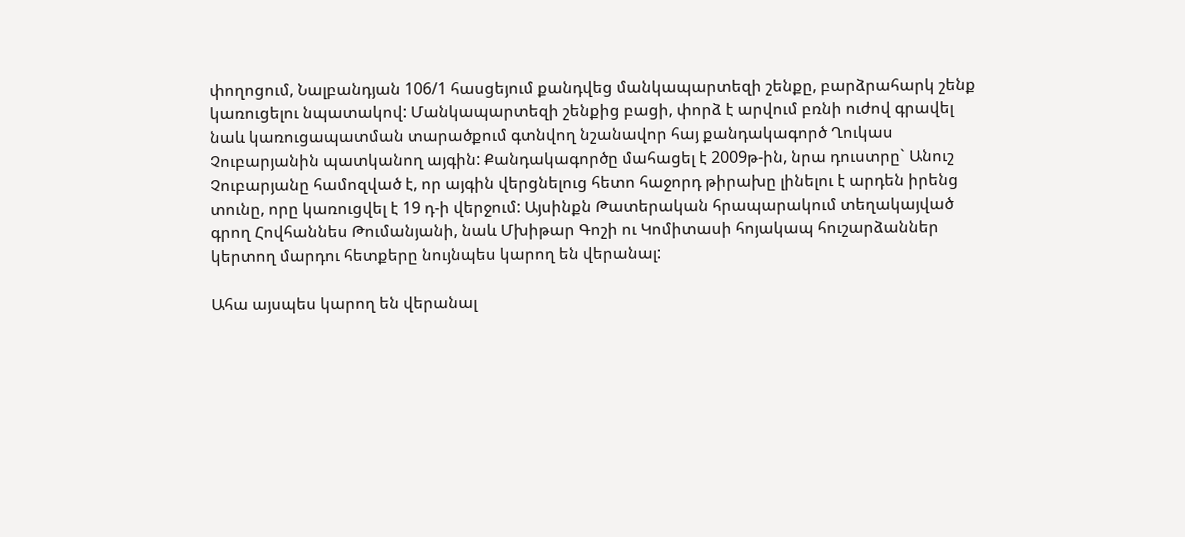փողոցում, Նալբանդյան 106/1 հասցեյում քանդվեց մանկապարտեզի շենքը, բարձրահարկ շենք կառուցելու նպատակով: Մանկապարտեզի շենքից բացի, փորձ է արվում բռնի ուժով գրավել նաև կառուցապատման տարածքում գտնվող նշանավոր հայ քանդակագործ Ղուկաս Չուբարյանին պատկանող այգին: Քանդակագործը մահացել է 2009թ-ին, նրա դուստրը` Անուշ Չուբարյանը համոզված է, որ այգին վերցնելուց հետո հաջորդ թիրախը լինելու է արդեն իրենց տունը, որը կառուցվել է 19 դ-ի վերջում: Այսինքն Թատերական հրապարակում տեղակայված գրող Հովհաննես Թումանյանի, նաև Մխիթար Գոշի ու Կոմիտասի հոյակապ հուշարձաններ կերտող մարդու հետքերը նույնպես կարող են վերանալ:

Ահա այսպես կարող են վերանալ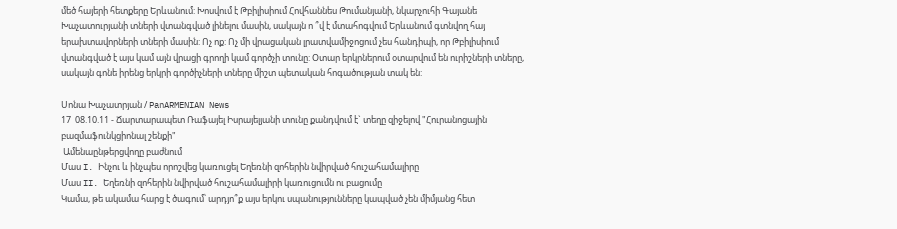մեծ հայերի հետքերը Երևանում: Խոսվում է Թբիլիսիում Հովհաննես Թումանյանի, նկարչուհի Գայանե Խաչատուրյանի տների վտանգված լինելու մասին, սակայն ո ՞վ է մտահոգվում Երևանում գտնվող հայ երախտավորների տների մասին: Ոչ ոք: Ոչ մի վրացական լրատվամիջոցում չես հանդիպի, որ Թբիլիսիում վտանգված է այս կամ այն վրացի գրողի կամ գործչի տունը: Օտար երկրներում օտարվում են ուրիշների տները, սակայն գոնե իրենց երկրի գործիչների տները միշտ պետական հոգածության տակ են:

Սոնա Խաչատրյան / PanARMENIAN News
17  08.10.11 - Ճարտարապետ Ռաֆայել Իսրայելյանի տունը քանդվում է` տեղը զիջելով "Հուրանոցային բազմաֆունկցիոնալ շենքի"
 Ամենաընթերցվողը բաժնում
Մաս I. Ինչու և ինչպես որոշվեց կառուցել Եղեռնի զոհերին նվիրված հուշահամալիրը
Մաս II. Եղեռնի զոհերին նվիրված հուշահամալիրի կառուցումն ու բացումը
Կամա, թե ակամա հարց է ծագում՝ արդյո՞ք այս երկու սպանությունները կապված չեն միմյանց հետ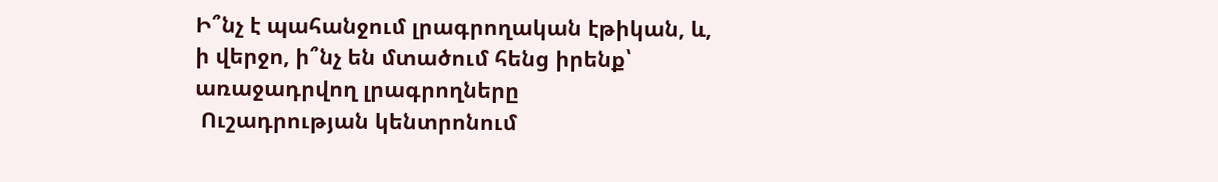Ի՞նչ է պահանջում լրագրողական էթիկան, և, ի վերջո, ի՞նչ են մտածում հենց իրենք՝ առաջադրվող լրագրողները
 Ուշադրության կենտրոնում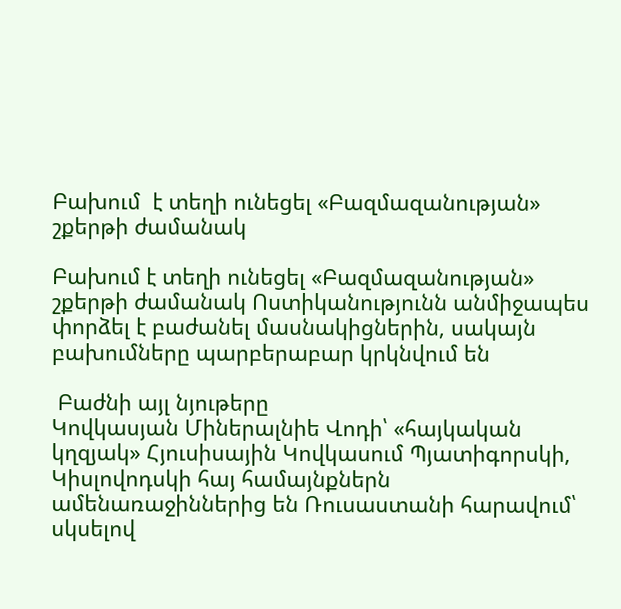Բախում  է տեղի ունեցել «Բազմազանության» շքերթի ժամանակ

Բախում է տեղի ունեցել «Բազմազանության» շքերթի ժամանակ Ոստիկանությունն անմիջապես փորձել է բաժանել մասնակիցներին, սակայն բախումները պարբերաբար կրկնվում են

 Բաժնի այլ նյութերը
Կովկասյան Միներալնիե Վոդի՝ «հայկական կղզյակ» Հյուսիսային Կովկասում Պյատիգորսկի, Կիսլովոդսկի հայ համայնքներն ամենառաջիններից են Ռուսաստանի հարավում՝ սկսելով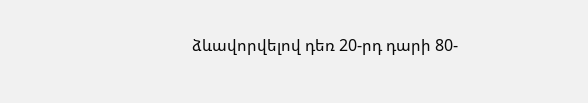ձևավորվելով դեռ 20-րդ դարի 80-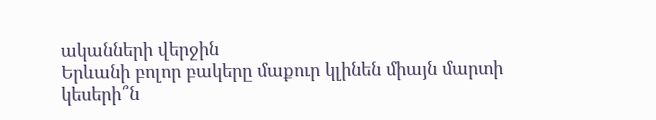ականների վերջին
Երևանի բոլոր բակերը մաքուր կլինեն միայն մարտի կեսերի՞ն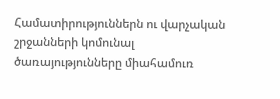Համատիրություններն ու վարչական շրջանների կոմունալ ծառայությունները միահամուռ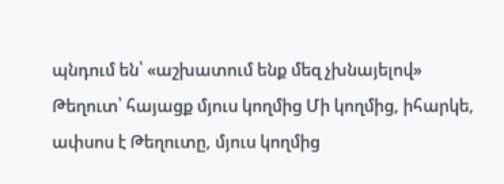պնդում են՝ «աշխատում ենք մեզ չխնայելով»
Թեղուտ՝ հայացք մյուս կողմից Մի կողմից, իհարկե, ափսոս է Թեղուտը, մյուս կողմից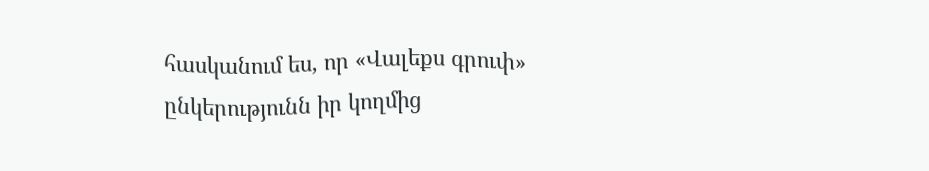հասկանում ես, որ «Վալեքս գրուփ» ընկերությունն իր կողմից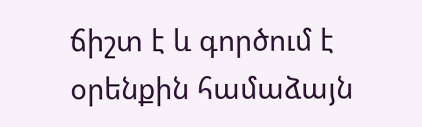ճիշտ է և գործում է օրենքին համաձայն